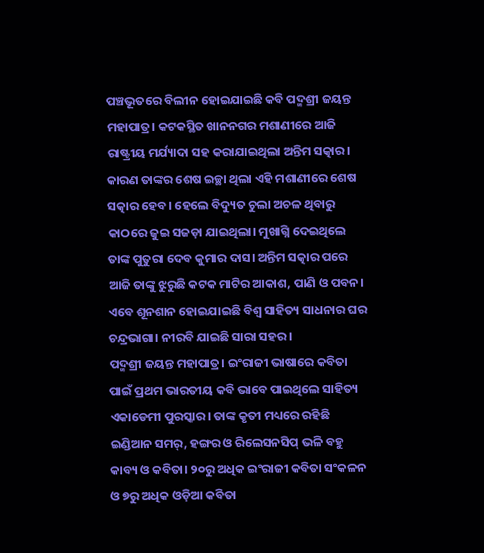ପଞ୍ଚଭୂତରେ ବିଲୀନ ହୋଇଯାଇଛି କବି ପଦ୍ମଶ୍ରୀ ଜୟନ୍ତ ମହାପାତ୍ର। କଟକସ୍ଥିତ ଖାନନଗର ମଶାଣୀରେ ଆଜି ରାଷ୍ଟ୍ରୀୟ ମର୍ଯ୍ୟାଦା ସହ କରାଯାଇଥିଲା ଅନ୍ତିମ ସତ୍କାର। କାରଣ ତାଙ୍କର ଶେଷ ଇଚ୍ଛା ଥିଲା ଏହି ମଶାଣୀରେ ଶେଷ ସତ୍କାର ହେବ। ହେଲେ ବିଦ୍ୟୁତ ଚୁଲା ଅଚଳ ଥିବାରୁ କାଠରେ ଜୁଇ ସଜଡ଼ା ଯାଇଥିଲା। ମୁଖାଗ୍ନି ଦେଇଥିଲେ ତାଙ୍କ ପୁତୁରା ଦେବ କୁମାର ଦାସ। ଅନ୍ତିମ ସତ୍କାର ପରେ ଆଜି ତାଙ୍କୁ ଝୁରୁଛି କଟକ ମାଟିର ଆକାଶ, ପାଣି ଓ ପବନ। ଏବେ ଶୂନଶାନ ହୋଇଯାଇଛି ବିଶ୍ୱ ସାହିତ୍ୟ ସାଧନାର ଘର ଚନ୍ଦ୍ରଭାଗା। ନୀରବି ଯାଇଛି ସାରା ସହର।
ପଦ୍ମଶ୍ରୀ ଜୟନ୍ତ ମହାପାତ୍ର। ଇଂରାଜୀ ଭାଷାରେ କବିତା ପାଇଁ ପ୍ରଥମ ଭାରତୀୟ କବି ଭାବେ ପାଇଥିଲେ ସାହିତ୍ୟ ଏକାଡେମୀ ପୁରସ୍କାର। ତାଙ୍କ କୃତୀ ମଧ୍ୟରେ ରହିଛି ଇଣ୍ଡିଆନ ସମର୍, ହଙ୍ଗର ଓ ରିଲେସନସିପ୍ ଭଳି ବହୁ କାବ୍ୟ ଓ କବିତା। ୨୦ରୁ ଅଧିକ ଇଂରାଜୀ କବିତା ସଂକଳନ ଓ ୭ରୁ ଅଧିକ ଓଡ଼ିଆ କବିତା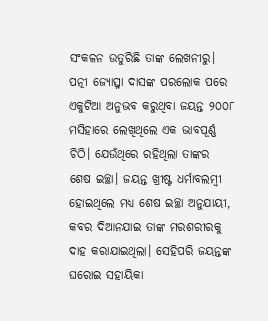ସଂକଳନ ଉତୁରିଛି ତାଙ୍କ ଲେଖନୀରୁ।
ପତ୍ନୀ ଜ୍ୟୋତ୍ସ୍ନା ଦାସଙ୍କ ପରଲୋକ ପରେ ଏକୁଟିଆ ଅନୁଭବ କରୁଥିବା ଜୟନ୍ତ ୨୦୦୮ ମସିହାରେ ଲେଖିଥିଲେ ଏକ ଭାବପୂର୍ଣ୍ଣ ଚିଠି। ଯେଉଁଥିରେ ରହିଥିଲା ତାଙ୍କର ଶେଷ ଇଚ୍ଛା। ଜୟନ୍ତ ଖ୍ରୀଷ୍ଟ ଧର୍ମାବଲମ୍ବୀ ହୋଇଥିଲେ ମଧ୍ୟ ଶେଷ ଇଚ୍ଛା ଅନୁଯାୟୀ, କବର ଦିଆନଯାଇ ତାଙ୍କ ମରଶରୀରକୁ ଦାହ କରାଯାଇଥିଲା। ସେହିପରି ଜୟନ୍ତଙ୍କ ଘରୋଇ ସହାୟିକା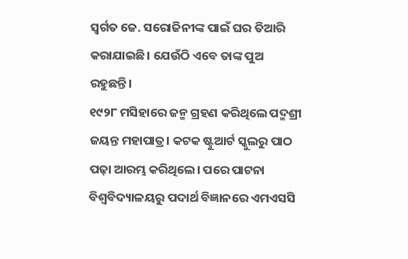ସ୍ୱର୍ଗତ ଜେ. ସରୋଜିନୀଙ୍କ ପାଇଁ ଘର ତିଆରି କରାଯାଇଛି। ଯେଉଁଠି ଏବେ ତାଙ୍କ ପୁଅ ରହୁଛନ୍ତି।
୧୯୨୮ ମସିହାରେ ଜନ୍ମ ଗ୍ରହଣ କରିଥିଲେ ପଦ୍ମଶ୍ରୀ ଜୟନ୍ତ ମହାପାତ୍ର। କଟକ ଷ୍ଟୁଆର୍ଟ ସ୍କୁଲରୁ ପାଠ ପଢ଼ା ଆରମ୍ଭ କରିଥିଲେ। ପରେ ପାଟନା ବିଶ୍ୱବିଦ୍ୟାଳୟରୁ ପଦାର୍ଥ ବିଜ୍ଞାନରେ ଏମଏସସି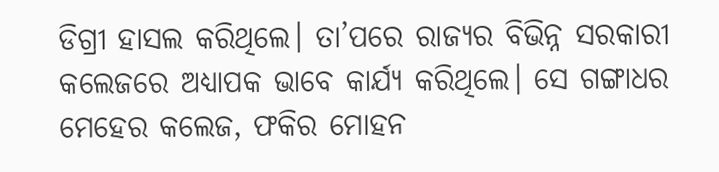ଡିଗ୍ରୀ ହାସଲ କରିଥିଲେ। ତା’ପରେ ରାଜ୍ୟର ବିଭିନ୍ନ ସରକାରୀ କଲେଜରେ ଅଧ୍ୟାପକ ଭାବେ କାର୍ଯ୍ୟ କରିଥିଲେ। ସେ ଗଙ୍ଗାଧର ମେହେର କଲେଜ, ଫକିର ମୋହନ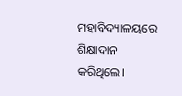ମହାବିଦ୍ୟାଳୟରେ ଶିକ୍ଷାଦାନ କରିଥିଲେ।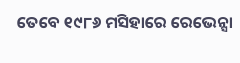ତେବେ ୧୯୮୬ ମସିହାରେ ରେଭେନ୍ସା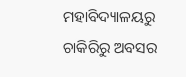ମହାବିଦ୍ୟାଳୟରୁ ଚାକିରିରୁ ଅବସର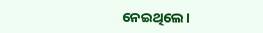ନେଇଥିଲେ।